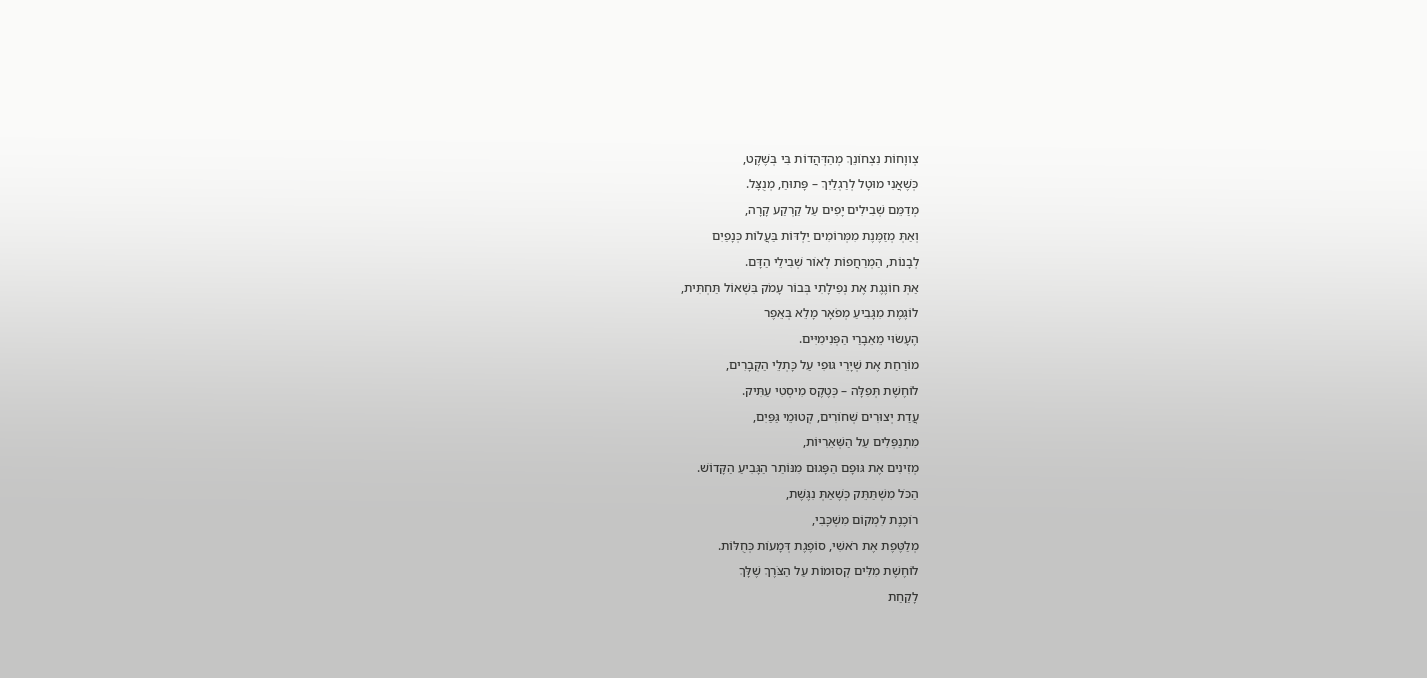צְווָחוֹת נִצְחוֹנֵךְ מְהַדְּהֲדוֹת בִּי בְּשֶׁקֶט,
כְּשֶׁאֲנִי מוּטָל לְרַגְלַיִךְ – פָּתוּחַ, מְנֻצָּל.
מְדַמֵּם שְׁבִילִים יָפִים עַל קַרְקַע קָרָה,
וְאַתְּ מְזַמֶּנֶת מִמְּרוֹמִים יַלְדּוֹת בַּעֲלוֹת כְּנָפַיִם
לְבָנוֹת, הַמְרַחֲפוֹת לְאוֹר שְׁבִילֵי הַדָּם.
אַתְּ חוֹגֶגֶת אֶת נְפִילָתִי בְּבוֹר עָמֹק בִּשְׁאוֹל תַּחְתִּית,
לוֹגֶמֶת מִגָּבִיעַ מְפֹאָר מָלֵא בְּאֵפֶר
הֶעָשׂוּי מֵאֵבָרַי הַפְּנִימִיִּים.
מוֹרַחַת אֶת שְׁיָרֵי גּוּפִי עַל כָּתְלֵי הַקְּבָרִים,
לוֹחֶשֶׁת תְּפִלָּה – כְּטֶקֶס מִיסְטִי עַתִּיק.
עֲדַת יְצוּרִים שְׁחוֹרִים, קְטוּמֵי גַּפַּיִם,
מִתְנַפְּלִים עַל הַשְּׁאֵרִיּוֹת,
מְזִינִים אֶת גּוּפָם הַפָּגוּם מִנּוֹתַר הַגָּבִיעַ הַקָּדוֹשׁ.
הַכֹּל מִשְׁתַּתֵּק כְּשֶׁאַתְּ נִגֶּשֶׁת,
רוֹכֶנֶת לִמְקוֹם מִשְׁכָּבִי,
מְלַטֶּפֶת אֶת רֹאשִׁי, סוֹפֶגֶת דְּמָעוֹת כְּחֻלּוֹת.
לוֹחֶשֶׁת מִלִּים קְסוּמוֹת עַל הַצֹּרֶךְ שֶׁלָּךְ
לָקַחַת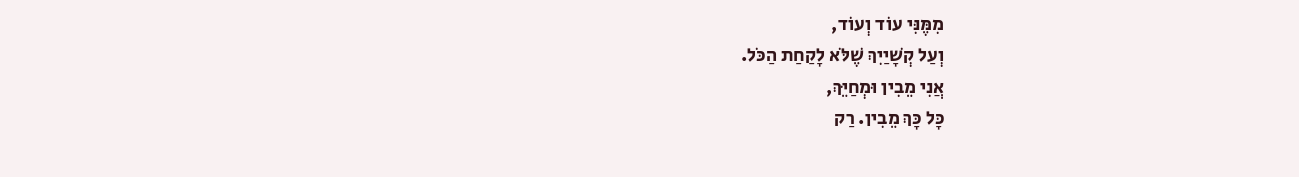מִמֶּנִּי עוֹד וְעוֹד,
וְעַל קְשָׁיַיִךְ שֶׁלֹּא לָקַחַת הַכֹּל.
אֲנִי מֵבִין וּמְחַיֵּךְ,
כָּל כָּךְ מֵבִין. רַק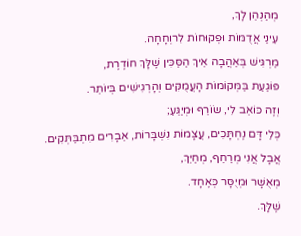מְהַנְהֵן לָךְ,
עֵינַי אֲדֻמּוֹת וּפְקוּחוֹת לִרוְחָחָה.
מַרְגִּישׁ בְּאַהֲבָה אֵיךְ הַסַּכִּין שֶׁלָּךְ חוֹדֶרֶת,
פּוֹגַעַת בַּמְּקוֹמוֹת הָעֲמֻקִּים וְהָרְגִישִׁים בְּיוֹתֵר.
וְזֶה כּוֹאֵב לִי, שׂוֹרֵף וּמְיַגֵּעַ;
כְּלֵי דָּם נֶחְתָּכִים, עֲצָמוֹת נִשְׁבָּרוֹת, אֵבָרִים מִתְבַּתְּקִים.
אֲבָל אֲנִי מְרַחֵף, מְחַיֵּךְ,
מְאֻשָּׁר וּמְיֻסָּר כְּאֶחָד.
שֶׁלָּךְ.